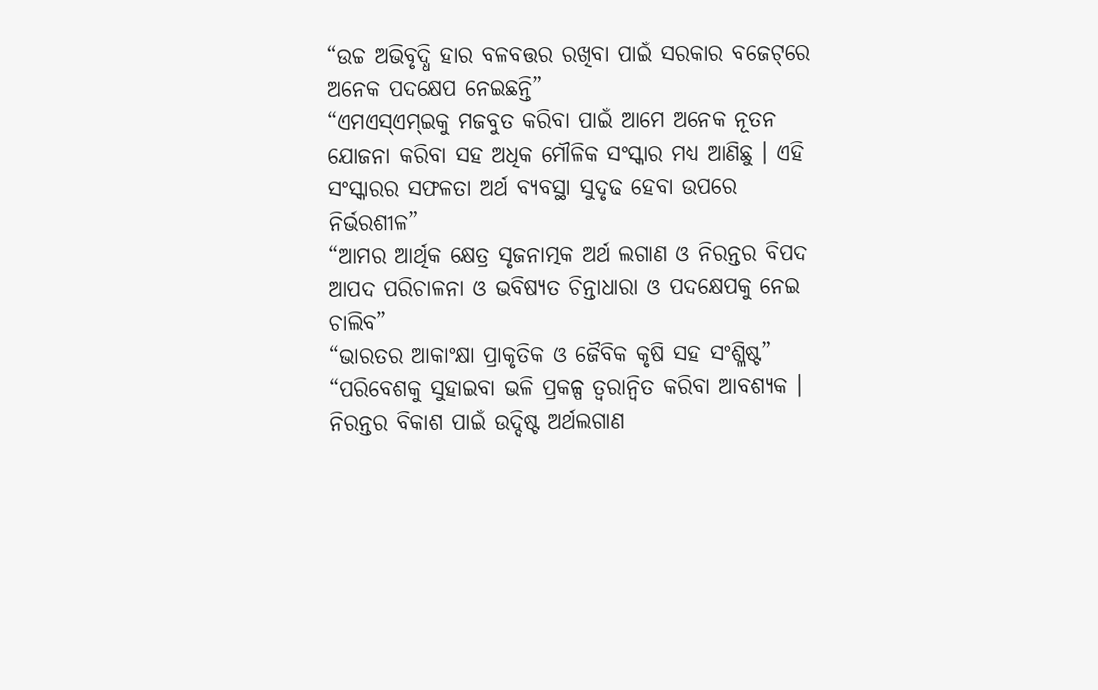“ଉଚ୍ଚ ଅଭିବୃଦ୍ଧି ହାର ବଳବତ୍ତର ରଖିବା ପାଇଁ ସରକାର ବଜେଟ୍‌ରେ ଅନେକ ପଦକ୍ଷେପ ନେଇଛନ୍ତି”
“ଏମଏସ୍‌ଏମ୍‌ଇକୁ ମଜବୁତ କରିବା ପାଇଁ ଆମେ ଅନେକ ନୂତନ ଯୋଜନା କରିବା ସହ ଅଧିକ ମୌଳିକ ସଂସ୍କାର ମଧ୍ୟ ଆଣିଛୁ । ଏହି ସଂସ୍କାରର ସଫଳତା ଅର୍ଥ ବ୍ୟବସ୍ଥା ସୁଦୃଢ ହେବା ଉପରେ ନିର୍ଭରଶୀଳ”
“ଆମର ଆର୍ଥିକ କ୍ଷେତ୍ର ସୃଜନାତ୍ମକ ଅର୍ଥ ଲଗାଣ ଓ ନିରନ୍ତର ବିପଦ ଆପଦ ପରିଚାଳନା ଓ ଭବିଷ୍ୟତ ଚିନ୍ତାଧାରା ଓ ପଦକ୍ଷେପକୁ ନେଇ ଚାଲିବ”
“ଭାରତର ଆକାଂକ୍ଷା ପ୍ରାକୃତିକ ଓ ଜୈବିକ କୃଷି ସହ ସଂଶ୍ଳିଷ୍ଟ”
“ପରିବେଶକୁ ସୁହାଇବା ଭଳି ପ୍ରକଳ୍ପ ତ୍ୱରାନ୍ୱିତ କରିବା ଆବଶ୍ୟକ । ନିରନ୍ତର ବିକାଶ ପାଇଁ ଉଦ୍ଦିଷ୍ଟ ଅର୍ଥଲଗାଣ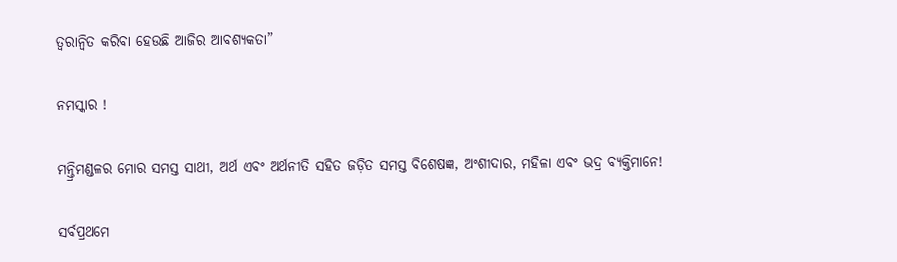ତ୍ୱରାନ୍ୱିତ କରିବା ହେଉଛି ଆଜିର ଆବଶ୍ୟକତା”

ନମସ୍କାର !

ମନ୍ତ୍ରିମଣ୍ଡଳର ମୋର ସମସ୍ତ ସାଥୀ, ଅର୍ଥ ଏବଂ ଅର୍ଥନୀତି ସହିତ ଜଡ଼ିତ ସମସ୍ତ ବିଶେଷଜ୍ଞ, ଅଂଶୀଦାର, ମହିଳା ଏବଂ ଭଦ୍ର ବ୍ୟକ୍ତିମାନେ!

ସର୍ବପ୍ରଥମେ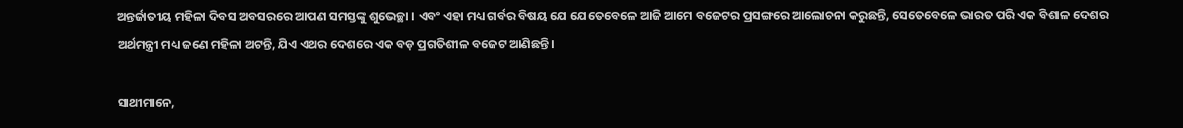ଅନ୍ତର୍ଜାତୀୟ ମହିଳା ଦିବସ ଅବସରରେ ଆପଣ ସମସ୍ତଙ୍କୁ ଶୁଭେଚ୍ଛା । ଏବଂ ଏହା ମଧ୍ୟ ଗର୍ବର ବିଷୟ ଯେ ଯେତେବେଳେ ଆଜି ଆମେ ବଜେଟର ପ୍ରସଙ୍ଗରେ ଆଲୋଚନା କରୁଛନ୍ତି, ସେତେବେଳେ ଭାରତ ପରି ଏକ ବିଶାଳ ଦେଶର ଅର୍ଥମନ୍ତ୍ରୀ ମଧ୍ୟ ଜଣେ ମହିଳା ଅଟନ୍ତି, ଯିଏ ଏଥର ଦେଶରେ ଏକ ବଡ଼ ପ୍ରଗତିଶୀଳ ବଜେଟ ଆଣିଛନ୍ତି ।

ସାଥୀମାନେ,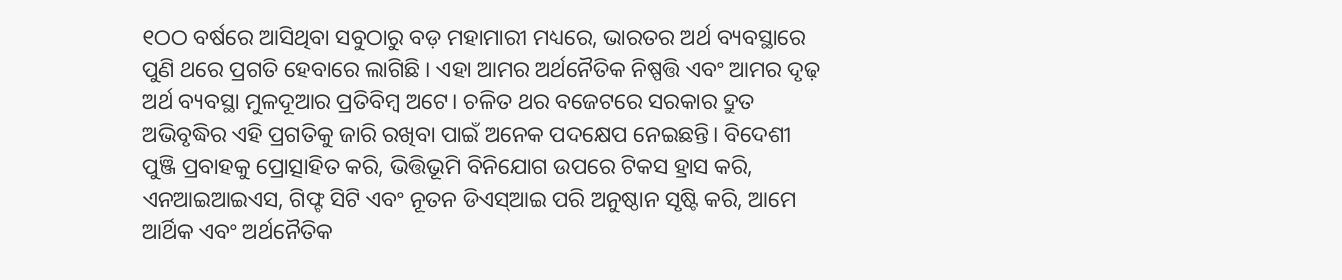୧ଠଠ ବର୍ଷରେ ଆସିଥିବା ସବୁଠାରୁ ବଡ଼ ମହାମାରୀ ମଧ୍ୟରେ, ଭାରତର ଅର୍ଥ ବ୍ୟବସ୍ଥାରେ ପୁଣି ଥରେ ପ୍ରଗତି ହେବାରେ ଲାଗିଛି । ଏହା ଆମର ଅର୍ଥନୈତିକ ନିଷ୍ପତ୍ତି ଏବଂ ଆମର ଦୃଢ଼ ଅର୍ଥ ବ୍ୟବସ୍ଥା ମୁଳଦୂଆର ପ୍ରତିବିମ୍ବ ଅଟେ। ଚଳିତ ଥର ବଜେଟରେ ସରକାର ଦ୍ରୁତ ଅଭିବୃଦ୍ଧିର ଏହି ପ୍ରଗତିକୁ ଜାରି ରଖିବା ପାଇଁ ଅନେକ ପଦକ୍ଷେପ ନେଇଛନ୍ତି। ବିଦେଶୀ ପୁଞ୍ଜି ପ୍ରବାହକୁ ପ୍ରୋତ୍ସାହିତ କରି, ଭିତ୍ତିଭୂମି ବିନିଯୋଗ ଉପରେ ଟିକସ ହ୍ରାସ କରି, ଏନଆଇଆଇଏସ, ଗିଫ୍ଟ ସିଟି ଏବଂ ନୂତନ ଡିଏସ୍ଆଇ ପରି ଅନୁଷ୍ଠାନ ସୃଷ୍ଟି କରି, ଆମେ ଆର୍ଥିକ ଏବଂ ଅର୍ଥନୈତିକ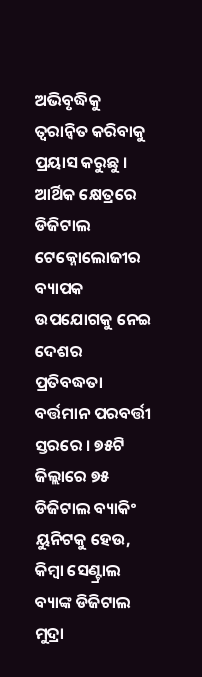ଅଭିବୃଦ୍ଧିକୁ ତ୍ୱରାନ୍ୱିତ କରିବାକୁ ପ୍ରୟାସ କରୁଛୁ । ଆର୍ଥିକ କ୍ଷେତ୍ରରେ ଡିଜିଟାଲ ଟେକ୍ନୋଲୋଜୀର ବ୍ୟାପକ ଉପଯୋଗକୁ ନେଇ ଦେଶର ପ୍ରତିବଦ୍ଧତା ବର୍ତ୍ତମାନ ପରବର୍ତ୍ତୀ ସ୍ତରରେ । ୭୫ଟି ଜିଲ୍ଲାରେ ୭୫ ଡିଜିଟାଲ ବ୍ୟାକିଂ ୟୁନିଟକୁ ହେଉ, କିମ୍ବା ସେଣ୍ଟ୍ରାଲ ବ୍ୟାଙ୍କ ଡିଜିଟାଲ ମୁଦ୍ରା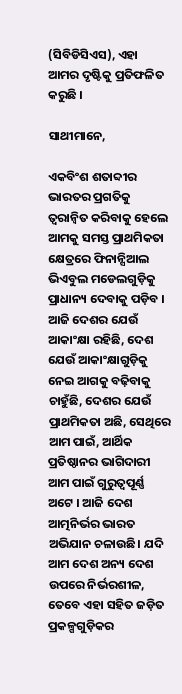(ସିବିଡିସିଏସ), ଏହା ଆମର ଦୃଷ୍ଟିକୁ ପ୍ରତିଫଳିତ କରୁଛି ।

ସାଥୀମାନେ,

ଏକବିଂଶ ଶତାବ୍ଦୀର ଭାରତର ପ୍ରଗତିକୁ ତ୍ୱରାନ୍ୱିତ କରିବାକୁ ହେଲେ ଆମକୁ ସମସ୍ତ ପ୍ରାଥମିକତା କ୍ଷେତ୍ରରେ ଫିନାନ୍ସିଆଲ ଭିଏବୁଲ ମଡେଲଗୁଡ଼ିକୁ ପ୍ରାଧାନ୍ୟ ଦେବାକୁ ପଡ଼ିବ । ଆଜି ଦେଶର ଯେଉଁ ଆକାଂକ୍ଷା ରହିଛି, ଦେଶ ଯେଉଁ ଆକାଂକ୍ଷାଗୁଡ଼ିକୁ ନେଇ ଆଗକୁ ବଢ଼ିବାକୁ ଚାହୁଁଛି, ଦେଶର ଯେଉଁ ପ୍ରାଥମିକତା ଅଛି, ସେଥିରେ ଆମ ପାଇଁ, ଆର୍ଥିକ ପ୍ରତିଷ୍ଠାନର ଭାଗିଦାରୀ ଆମ ପାଇଁ ଗୁରୁତ୍ୱପୂର୍ଣ୍ଣ ଅଟେ । ଆଜି ଦେଶ ଆତ୍ମନିର୍ଭର ଭାରତ ଅଭିଯାନ ଚଳାଉଛି। ଯଦି ଆମ ଦେଶ ଅନ୍ୟ ଦେଶ ଉପରେ ନିର୍ଭରଶୀଳ, ତେବେ ଏହା ସହିତ ଜଡ଼ିତ ପ୍ରକଳ୍ପଗୁଡ଼ିକର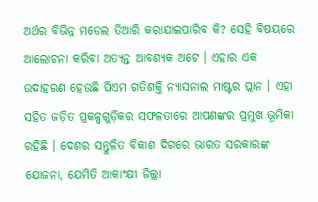ଅର୍ଥର ବିଭିନ୍ନ ମଡେଲ ତିଆରି କରାଯାଇପାରିବ କି? ସେହି ବିଷୟରେ ଆଲୋଚନା କରିବା ଅତ୍ୟନ୍ତ ଆବଶ୍ୟକ ଅଟେ । ଏହାର ଏକ ଉଦାହରଣ ହେଉଛି ପିଏମ ଗତିଶକ୍ତି ନ୍ୟାସନାଲ ମାଷ୍ଟର ପ୍ଲାନ । ଏହା ସହିତ ଜଡ଼ିତ ପ୍ରକଳ୍ପଗୁଡ଼ିକର ସଫଳତାରେ ଆପଣଙ୍କର ପ୍ରମୁଖ ଭୂମିକା ରହିଛି । ଦେଶର ସନ୍ତୁଳିତ ବିକାଶ ଦିଗରେ ଭାରତ ସରକାରଙ୍କ ଯୋଜନା, ଯେମିତି ଆକାଂକ୍ଷୀ ଜିଲ୍ଲା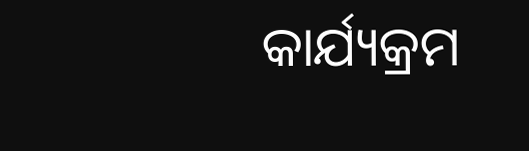କାର୍ଯ୍ୟକ୍ରମ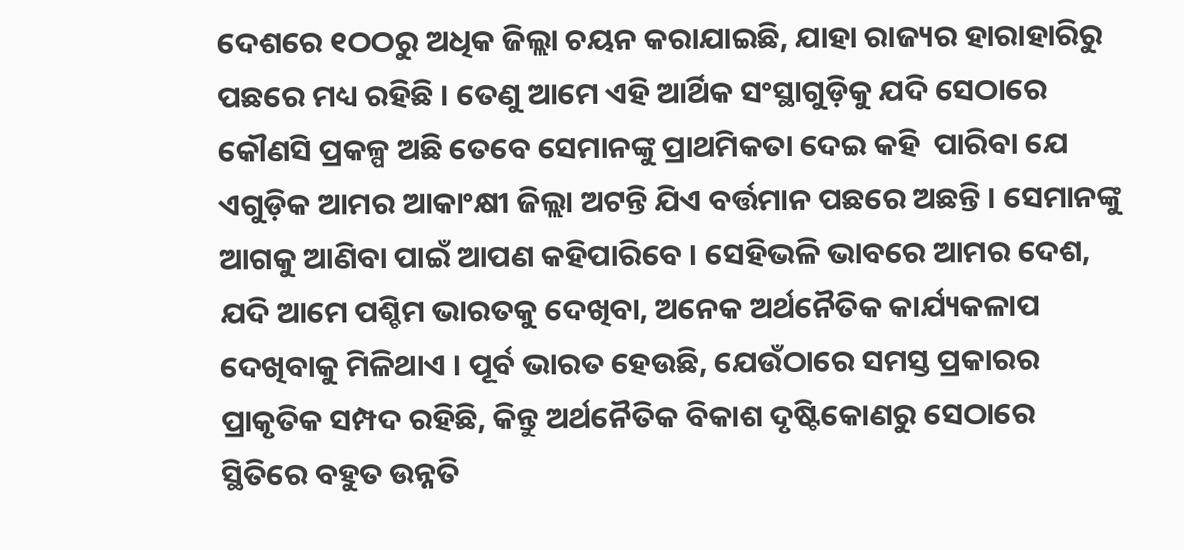ଦେଶରେ ୧ଠଠରୁ ଅଧିକ ଜିଲ୍ଲା ଚୟନ କରାଯାଇଛି, ଯାହା ରାଜ୍ୟର ହାରାହାରିରୁ ପଛରେ ମଧ୍ୟ ରହିଛି । ତେଣୁ ଆମେ ଏହି ଆର୍ଥିକ ସଂସ୍ଥାଗୁଡ଼ିକୁ ଯଦି ସେଠାରେ କୌଣସି ପ୍ରକଳ୍ପ ଅଛି ତେବେ ସେମାନଙ୍କୁ ପ୍ରାଥମିକତା ଦେଇ କହି  ପାରିବା ଯେ ଏଗୁଡ଼ିକ ଆମର ଆକାଂକ୍ଷୀ ଜିଲ୍ଲା ଅଟନ୍ତି ଯିଏ ବର୍ତ୍ତମାନ ପଛରେ ଅଛନ୍ତି । ସେମାନଙ୍କୁ ଆଗକୁ ଆଣିବା ପାଇଁ ଆପଣ କହିପାରିବେ । ସେହିଭଳି ଭାବରେ ଆମର ଦେଶ, ଯଦି ଆମେ ପଶ୍ଚିମ ଭାରତକୁ ଦେଖିବା, ଅନେକ ଅର୍ଥନୈତିକ କାର୍ଯ୍ୟକଳାପ ଦେଖିବାକୁ ମିଳିଥାଏ । ପୂର୍ବ ଭାରତ ହେଉଛି, ଯେଉଁଠାରେ ସମସ୍ତ ପ୍ରକାରର ପ୍ରାକୃତିକ ସମ୍ପଦ ରହିଛି, କିନ୍ତୁ ଅର୍ଥନୈତିକ ବିକାଶ ଦୃଷ୍ଟିକୋଣରୁ ସେଠାରେ ସ୍ଥିତିରେ ବହୁତ ଉନ୍ନତି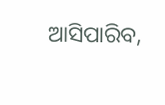ଆସିପାରିବ,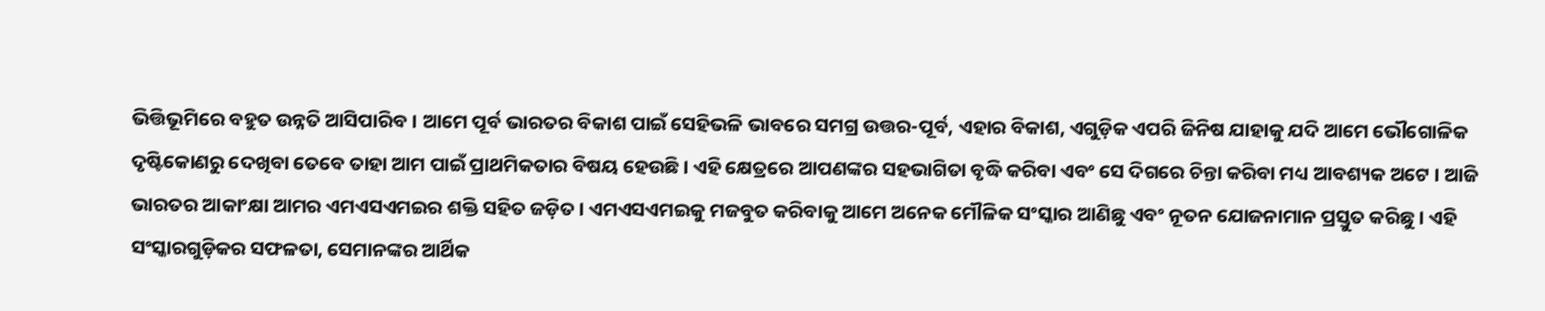ଭିତ୍ତିଭୂମିରେ ବହୁତ ଉନ୍ନତି ଆସିପାରିବ । ଆମେ ପୂର୍ବ ଭାରତର ବିକାଶ ପାଇଁ ସେହିଭଳି ଭାବରେ ସମଗ୍ର ଉତ୍ତର-ପୂର୍ବ, ଏହାର ବିକାଶ, ଏଗୁଡ଼ିକ ଏପରି ଜିନିଷ ଯାହାକୁ ଯଦି ଆମେ ଭୌଗୋଳିକ ଦୃଷ୍ଟିକୋଣରୁ ଦେଖିବା ତେବେ ତାହା ଆମ ପାଇଁ ପ୍ରାଥମିକତାର ବିଷୟ ହେଉଛି । ଏହି କ୍ଷେତ୍ରରେ ଆପଣଙ୍କର ସହଭାଗିତା ବୃଦ୍ଧି କରିବା ଏବଂ ସେ ଦିଗରେ ଚିନ୍ତା କରିବା ମଧ୍ୟ ଆବଶ୍ୟକ ଅଟେ । ଆଜି ଭାରତର ଆକାଂକ୍ଷା ଆମର ଏମଏସଏମଇର ଶକ୍ତି ସହିତ ଜଡ଼ିତ । ଏମଏସଏମଇକୁ ମଜବୁତ କରିବାକୁ ଆମେ ଅନେକ ମୌଳିକ ସଂସ୍କାର ଆଣିଛୁ ଏବଂ ନୂତନ ଯୋଜନାମାନ ପ୍ରସ୍ତୁତ କରିଛୁ । ଏହି ସଂସ୍କାରଗୁଡ଼ିକର ସଫଳତା, ସେମାନଙ୍କର ଆର୍ଥିକ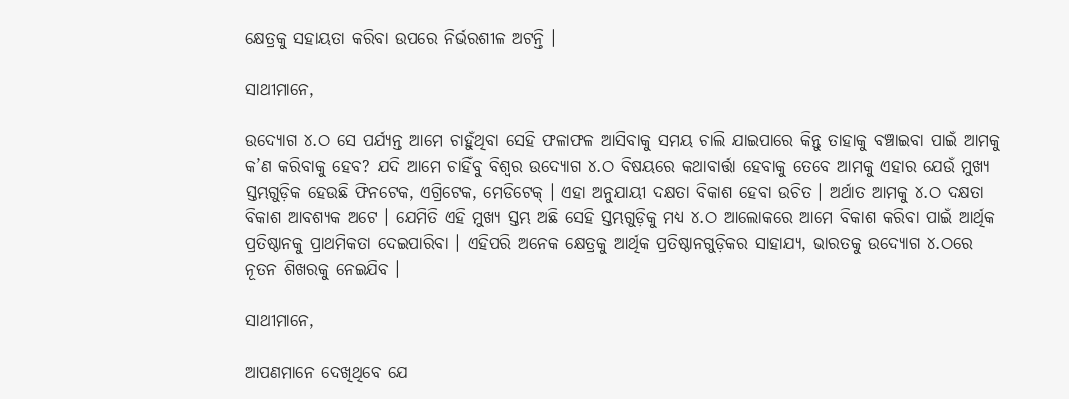କ୍ଷେତ୍ରକୁ ସହାୟତା କରିବା ଉପରେ ନିର୍ଭରଶୀଳ ଅଟନ୍ତି ।

ସାଥୀମାନେ,

ଉଦ୍ୟୋଗ ୪.ଠ ସେ ପର୍ଯ୍ୟନ୍ତ ଆମେ ଚାହୁଁଥିବା ସେହି ଫଳାଫଳ ଆସିବାକୁ ସମୟ ଚାଲି ଯାଇପାରେ କିନ୍ତୁ ତାହାକୁ ବଞ୍ଚାଇବା ପାଇଁ ଆମକୁ କ’ଣ କରିବାକୁ ହେବ? ଯଦି ଆମେ ଚାହିଁବୁ ବିଶ୍ୱର ଉଦ୍ୟୋଗ ୪.ଠ ବିଷୟରେ କଥାବାର୍ତ୍ତା ହେବାକୁ ତେବେ ଆମକୁ ଏହାର ଯେଉଁ ମୁଖ୍ୟ ସ୍ତମ୍ଭଗୁଡ଼ିକ ହେଉଛି ଫିନଟେକ, ଏଗ୍ରିଟେକ, ମେଡିଟେକ୍ । ଏହା ଅନୁଯାୟୀ ଦକ୍ଷତା ବିକାଶ ହେବା ଉଚିତ । ଅର୍ଥାତ ଆମକୁ ୪.ଠ ଦକ୍ଷତା ବିକାଶ ଆବଶ୍ୟକ ଅଟେ । ଯେମିତି ଏହି ମୁଖ୍ୟ ସ୍ତମ୍ଭ ଅଛି ସେହି ସ୍ତମ୍ଭଗୁଡ଼ିକୁ ମଧ୍ୟ ୪.ଠ ଆଲୋକରେ ଆମେ ବିକାଶ କରିବା ପାଇଁ ଆର୍ଥିକ ପ୍ରତିଷ୍ଠାନକୁ ପ୍ରାଥମିକତା ଦେଇପାରିବା । ଏହିପରି ଅନେକ କ୍ଷେତ୍ରକୁ ଆର୍ଥିକ ପ୍ରତିଷ୍ଠାନଗୁଡ଼ିକର ସାହାଯ୍ୟ, ଭାରତକୁ ଉଦ୍ୟୋଗ ୪.ଠରେ ନୂତନ ଶିଖରକୁ ନେଇଯିବ ।

ସାଥୀମାନେ,

ଆପଣମାନେ ଦେଖିଥିବେ ଯେ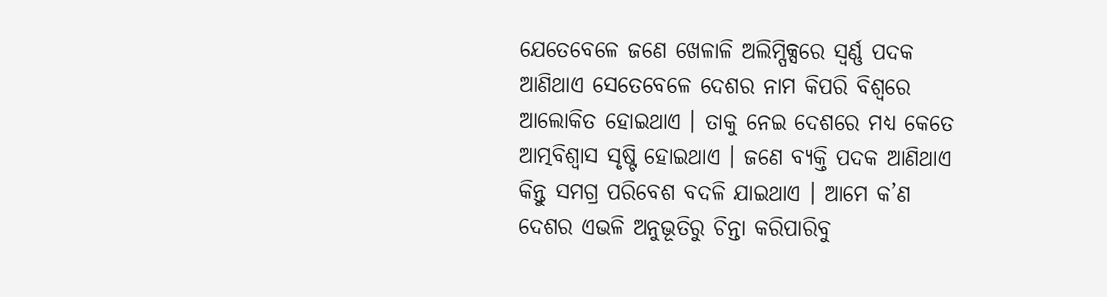ଯେତେବେଳେ ଜଣେ ଖେଳାଳି ଅଲିମ୍ପିକ୍ସରେ ସ୍ୱର୍ଣ୍ଣ ପଦକ ଆଣିଥାଏ ସେତେବେଳେ ଦେଶର ନାମ କିପରି ବିଶ୍ୱରେ ଆଲୋକିତ ହୋଇଥାଏ । ତାକୁ ନେଇ ଦେଶରେ ମଧ୍ୟ କେତେ ଆତ୍ମବିଶ୍ୱାସ ସୃଷ୍ଟି ହୋଇଥାଏ । ଜଣେ ବ୍ୟକ୍ତି ପଦକ ଆଣିଥାଏ କିନ୍ତୁ ସମଗ୍ର ପରିବେଶ ବଦଳି ଯାଇଥାଏ । ଆମେ କ’ଣ ଦେଶର ଏଭଳି ଅନୁଭୂତିରୁ ଚିନ୍ତା କରିପାରିବୁ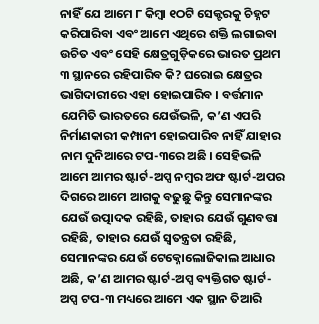ନାହିଁ ଯେ ଆମେ ୮ କିମ୍ବା ୧ଠଟି ସେକ୍ଟରକୁ ଚିହ୍ନଟ କରିପାରିବା ଏବଂ ଆମେ ଏଥିରେ ଶକ୍ତି ଲଗାଇବା ଉଚିତ ଏବଂ ସେହି କ୍ଷେତ୍ରଗୁଡ଼ିକରେ ଭାରତ ପ୍ରଥମ ୩ ସ୍ଥାନରେ ରହିପାରିବ କି? ଘରୋଇ କ୍ଷେତ୍ରର ଭାଗିଦାରୀରେ ଏହା ହୋଇପାରିବ । ବର୍ତ୍ତମାନ ଯେମିତି ଭାରତରେ ଯେଉଁଭଳି, କ’ଣ ଏପରି ନିର୍ମାଣକାରୀ କମ୍ପାନୀ ହୋଇପାରିବ ନାହିଁ ଯାହାର ନାମ ଦୁନିଆରେ ଟପ-୩ରେ ଅଛି । ସେହିଭଳି ଆମେ ଆମର ଷ୍ଟାର୍ଟ-ଅପ୍ସ ନମ୍ବର ଅଫ ଷ୍ଟାର୍ଟ-ଅପର ଦିଗରେ ଆମେ ଆଗକୁ ବଢୁଛୁ କିନ୍ତୁ ସେମାନଙ୍କର ଯେଉଁ ଉତ୍ପାଦକ ରହିଛି, ତାହାର ଯେଉଁ ଗୁଣବତ୍ତା ରହିଛି, ତାହାର ଯେଉଁ ସ୍ୱତନ୍ତ୍ରତା ରହିଛି, ସେମାନଙ୍କର ଯେଉଁ ଟେକ୍ନୋଲୋଜିକାଲ ଆଧାର ଅଛି, କ’ଣ ଆମର ଷ୍ଟାର୍ଟ-ଅପ୍ସ ବ୍ୟକ୍ତିଗତ ଷ୍ଟାର୍ଟ-ଅପ୍ସ ଟପ-୩ ମଧ୍ୟରେ ଆମେ ଏକ ସ୍ଥାନ ତିଆରି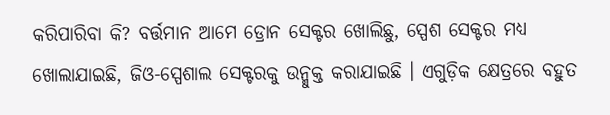କରିପାରିବା କି? ବର୍ତ୍ତମାନ ଆମେ ଡ୍ରୋନ ସେକ୍ଟର ଖୋଲିଛୁ, ସ୍ପେଶ ସେକ୍ଟର ମଧ୍ୟ ଖୋଲାଯାଇଛି, ଜିଓ-ସ୍ପେଶାଲ ସେକ୍ଟରକୁ ଉନ୍ମୁକ୍ତ କରାଯାଇଛି । ଏଗୁଡ଼ିକ କ୍ଷେତ୍ରରେ ବହୁତ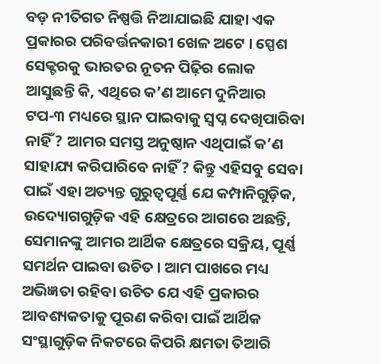ବଡ଼ ନୀତିଗତ ନିଷ୍ପତ୍ତି ନିଆଯାଇଛି ଯାହା ଏକ ପ୍ରକାରର ପରିବର୍ତ୍ତନକାରୀ ଖେଳ ଅଟେ । ସ୍ପେଶ ସେକ୍ଟରକୁ ଭାରତର ନୂତନ ପିଢ଼ିର ଲୋକ ଆସୁଛନ୍ତି କି, ଏଥିରେ କ’ଣ ଆମେ ଦୁନିଆର ଟପ-୩ ମଧ୍ୟରେ ସ୍ଥାନ ପାଇବାକୁ ସ୍ୱପ୍ନ ଦେଖିପାରିବା ନାହିଁ? ଆମର ସମସ୍ତ ଅନୁଷ୍ଠାନ ଏଥିପାଇଁ କ’ଣ ସାହାଯ୍ୟ କରିପାରିବେ ନାହିଁ? କିନ୍ତୁ ଏହିସବୁ ସେବା ପାଇଁ ଏହା ଅତ୍ୟନ୍ତ ଗୁରୁତ୍ୱପୂର୍ଣ୍ଣ ଯେ କମ୍ପାନିଗୁଡ଼ିକ, ଉଦ୍ୟୋଗଗୁଡ଼ିକ ଏହି କ୍ଷେତ୍ରରେ ଆଗରେ ଅଛନ୍ତି, ସେମାନଙ୍କୁ ଆମର ଆର୍ଥିକ କ୍ଷେତ୍ରରେ ସକ୍ରିୟ, ପୂର୍ଣ୍ଣ ସମର୍ଥନ ପାଇବା ଉଚିତ । ଆମ ପାଖରେ ମଧ୍ୟ ଅଭିଜ୍ଞତା ରହିବା ଉଚିତ ଯେ ଏହି ପ୍ରକାରର ଆବଶ୍ୟକତାକୁ ପୂରଣ କରିବା ପାଇଁ ଆର୍ଥିକ ସଂସ୍ଥାଗୁଡ଼ିକ ନିକଟରେ କିପରି କ୍ଷମତା ତିଆରି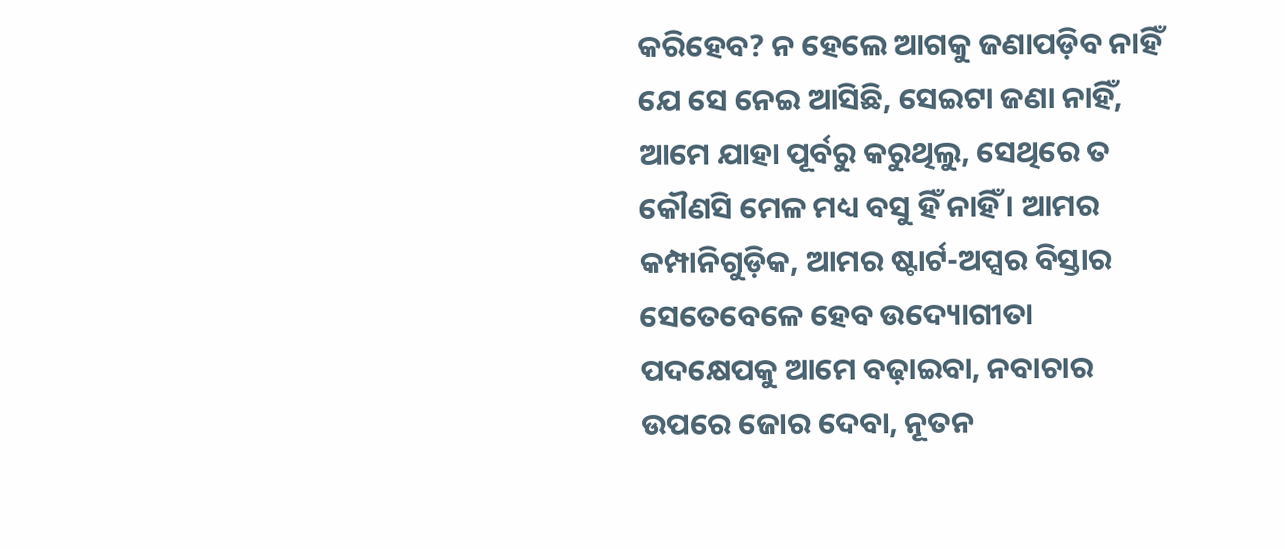କରିହେବ? ନ ହେଲେ ଆଗକୁ ଜଣାପଡ଼ିବ ନାହିଁ ଯେ ସେ ନେଇ ଆସିଛି, ସେଇଟା ଜଣା ନାହିଁ, ଆମେ ଯାହା ପୂର୍ବରୁ କରୁଥିଲୁ, ସେଥିରେ ତ କୌଣସି ମେଳ ମଧ୍ୟ ବସୁ ହିଁ ନାହିଁ । ଆମର କମ୍ପାନିଗୁଡ଼ିକ, ଆମର ଷ୍ଟାର୍ଟ-ଅପ୍ସର ବିସ୍ତାର ସେତେବେଳେ ହେବ ଉଦ୍ୟୋଗୀତା ପଦକ୍ଷେପକୁ ଆମେ ବଢ଼ାଇବା, ନବାଚାର ଉପରେ ଜୋର ଦେବା, ନୂତନ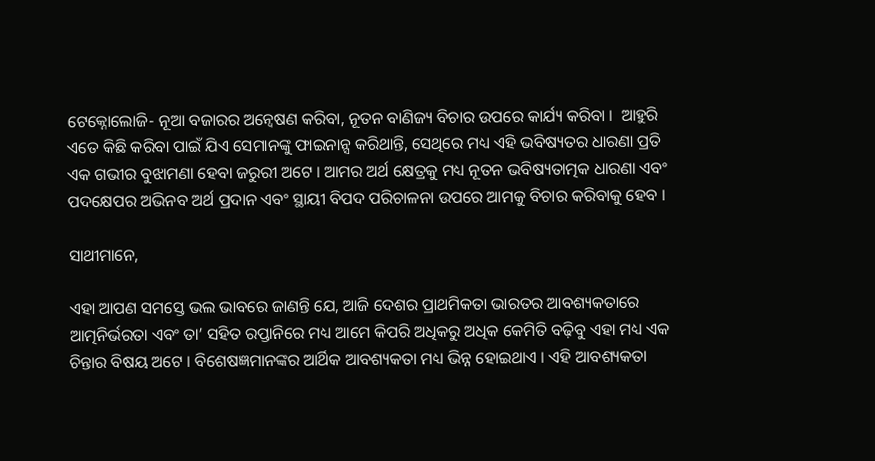ଟେକ୍ନୋଲୋଜି- ନୂଆ ବଜାରର ଅନ୍ୱେଷଣ କରିବା, ନୂତନ ବାଣିଜ୍ୟ ବିଚାର ଉପରେ କାର୍ଯ୍ୟ କରିବା ।  ଆହୁରି ଏତେ କିଛି କରିବା ପାଇଁ ଯିଏ ସେମାନଙ୍କୁ ଫାଇନାନ୍ସ କରିଥାନ୍ତି, ସେଥିରେ ମଧ୍ୟ ଏହି ଭବିଷ୍ୟତର ଧାରଣା ପ୍ରତି ଏକ ଗଭୀର ବୁଝାମଣା ହେବା ଜରୁରୀ ଅଟେ । ଆମର ଅର୍ଥ କ୍ଷେତ୍ରକୁ ମଧ୍ୟ ନୂତନ ଭବିଷ୍ୟତାତ୍ମକ ଧାରଣା ଏବଂ ପଦକ୍ଷେପର ଅଭିନବ ଅର୍ଥ ପ୍ରଦାନ ଏବଂ ସ୍ଥାୟୀ ବିପଦ ପରିଚାଳନା ଉପରେ ଆମକୁ ବିଚାର କରିବାକୁ ହେବ ।

ସାଥୀମାନେ,

ଏହା ଆପଣ ସମସ୍ତେ ଭଲ ଭାବରେ ଜାଣନ୍ତି ଯେ, ଆଜି ଦେଶର ପ୍ରାଥମିକତା ଭାରତର ଆବଶ୍ୟକତାରେ ଆତ୍ମନିର୍ଭରତା ଏବଂ ତା’ ସହିତ ରପ୍ତାନିରେ ମଧ୍ୟ ଆମେ କିପରି ଅଧିକରୁ ଅଧିକ କେମିତି ବଢ଼ିବୁ ଏହା ମଧ୍ୟ ଏକ ଚିନ୍ତାର ବିଷୟ ଅଟେ । ବିଶେଷଜ୍ଞମାନଙ୍କର ଆର୍ଥିକ ଆବଶ୍ୟକତା ମଧ୍ୟ ଭିନ୍ନ ହୋଇଥାଏ । ଏହି ଆବଶ୍ୟକତା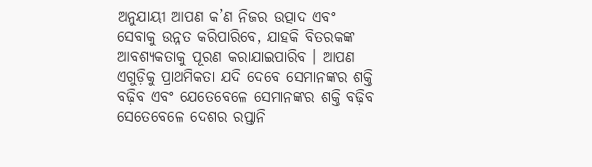ଅନୁଯାୟୀ ଆପଣ କ’ଣ ନିଜର ଉତ୍ପାଦ ଏବଂ ସେବାକୁ ଉନ୍ନତ କରିପାରିବେ, ଯାହକି ବିତରକଙ୍କ ଆବଶ୍ୟକତାକୁ ପୂରଣ କରାଯାଇପାରିବ । ଆପଣ ଏଗୁଡ଼ିକୁ ପ୍ରାଥମିକତା ଯଦି ଦେବେ ସେମାନଙ୍କର ଶକ୍ତି ବଢ଼ିବ ଏବଂ ଯେତେବେଳେ ସେମାନଙ୍କର ଶକ୍ତି ବଢ଼ିବ ସେତେବେଳେ ଦେଶର ରପ୍ତାନି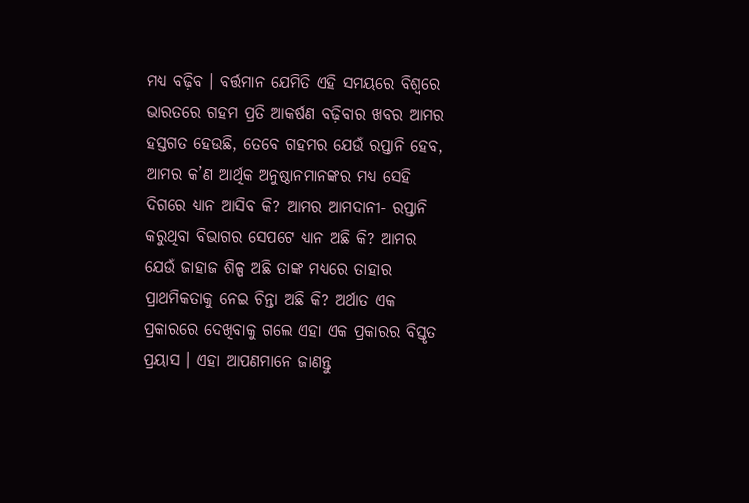ମଧ୍ୟ ବଢ଼ିବ । ବର୍ତ୍ତମାନ ଯେମିତି ଏହି ସମୟରେ ବିଶ୍ୱରେ ଭାରତରେ ଗହମ ପ୍ରତି ଆକର୍ଷଣ ବଢ଼ିବାର ଖବର ଆମର ହସ୍ତଗତ ହେଉଛି, ତେବେ ଗହମର ଯେଉଁ ରପ୍ତାନି ହେବ, ଆମର କ’ଣ ଆର୍ଥିକ ଅନୁଷ୍ଠାନମାନଙ୍କର ମଧ୍ୟ ସେହି ଦିଗରେ ଧ୍ୟାନ ଆସିବ କି? ଆମର ଆମଦାନୀ- ରପ୍ତାନି କରୁଥିବା ବିଭାଗର ସେପଟେ ଧ୍ୟାନ ଅଛି କି? ଆମର ଯେଉଁ ଜାହାଜ ଶିଳ୍ପ ଅଛି ତାଙ୍କ ମଧ୍ୟରେ ତାହାର ପ୍ରାଥମିକତାକୁ ନେଇ ଚିନ୍ତା ଅଛି କି? ଅର୍ଥାତ ଏକ ପ୍ରକାରରେ ଦେଖିବାକୁ ଗଲେ ଏହା ଏକ ପ୍ରକାରର ବିସ୍ତୃତ ପ୍ରୟାସ । ଏହା ଆପଣମାନେ ଜାଣନ୍ତୁ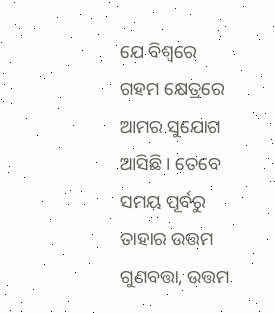ଯେ ବିଶ୍ୱରେ ଗହମ କ୍ଷେତ୍ରରେ ଆମର ସୁଯୋଗ ଆସିଛି । ତେବେ ସମୟ ପୂର୍ବରୁ ତାହାର ଉତ୍ତମ ଗୁଣବତ୍ତା, ଉତ୍ତମ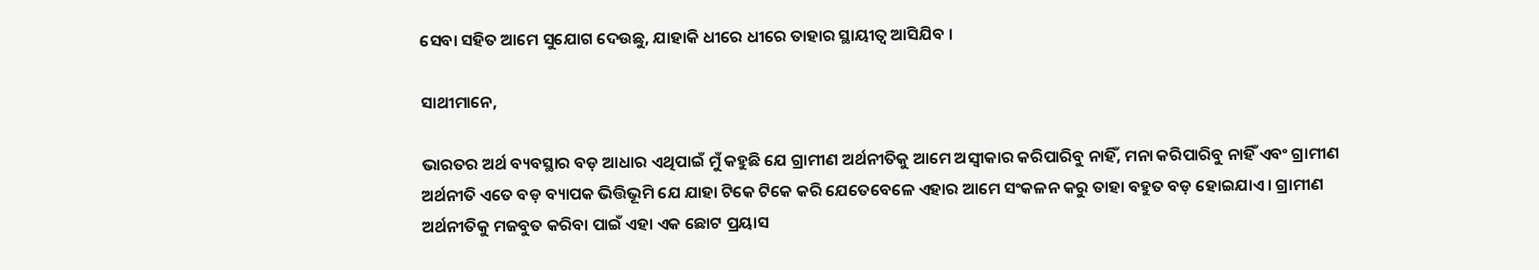ସେବା ସହିତ ଆମେ ସୁଯୋଗ ଦେଉଛୁ, ଯାହାକି ଧୀରେ ଧୀରେ ତାହାର ସ୍ଥାୟୀତ୍ୱ ଆସିଯିବ ।

ସାଥୀମାନେ,

ଭାରତର ଅର୍ଥ ବ୍ୟବସ୍ଥାର ବଡ଼ ଆଧାର ଏଥିପାଇଁ ମୁଁ କହୁଛି ଯେ ଗ୍ରାମୀଣ ଅର୍ଥନୀତିକୁ ଆମେ ଅସ୍ୱୀକାର କରିପାରିବୁ ନାହିଁ, ମନା କରିପାରିବୁ ନାହିଁ ଏବଂ ଗ୍ରାମୀଣ ଅର୍ଥନୀତି ଏତେ ବଡ଼ ବ୍ୟାପକ ଭିତ୍ତିଭୂମି ଯେ ଯାହା ଟିକେ ଟିକେ କରି ଯେତେବେଳେ ଏହାର ଆମେ ସଂକଳନ କରୁ ତାହା ବହୁତ ବଡ଼ ହୋଇଯାଏ । ଗ୍ରାମୀଣ ଅର୍ଥନୀତିକୁ ମଜବୁତ କରିବା ପାଇଁ ଏହା ଏକ ଛୋଟ ପ୍ରୟାସ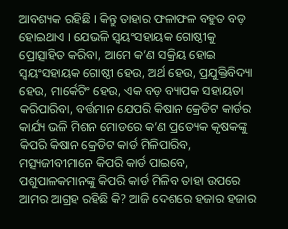ଆବଶ୍ୟକ ରହିଛି । କିନ୍ତୁ ତାହାର ଫଳାଫଳ ବହୁତ ବଡ଼ ହୋଇଥାଏ । ଯେଭଳି ସ୍ୱୟଂସହାୟକ ଗୋଷ୍ଠୀକୁ ପ୍ରୋତ୍ସାହିତ କରିବା, ଆମେ କ’ଣ ସକ୍ରିୟ ହୋଇ ସ୍ୱୟଂସହାୟକ ଗୋଷ୍ଠୀ ହେଉ, ଅର୍ଥ ହେଉ, ପ୍ରଯୁକ୍ତିବିଦ୍ୟା ହେଉ, ମାର୍କେଟିଂ ହେଉ, ଏକ ବଡ଼ ବ୍ୟାପକ ସହାୟତା କରିପାରିବା, ବର୍ତ୍ତମାନ ଯେପରି କିଷାନ କ୍ରେଡିଟ କାର୍ଡର କାର୍ଯ୍ୟ ଭଳି ମିଶନ ମୋଡରେ କ’ଣ ପ୍ରତ୍ୟେକ କୃଷକଙ୍କୁ କିପରି କିଷାନ କ୍ରେଡିଟ କାର୍ଡ ମିଳିପାରିବ, ମତ୍ସ୍ୟଜୀବୀମାନେ କିପରି କାର୍ଡ ପାଇବେ, ପଶୁପାଳକମାନଙ୍କୁ କିପରି କାର୍ଡ ମିଳିବ ତାହା ଉପରେ ଆମର ଆଗ୍ରହ ରହିଛି କି? ଆଜି ଦେଶରେ ହଜାର ହଜାର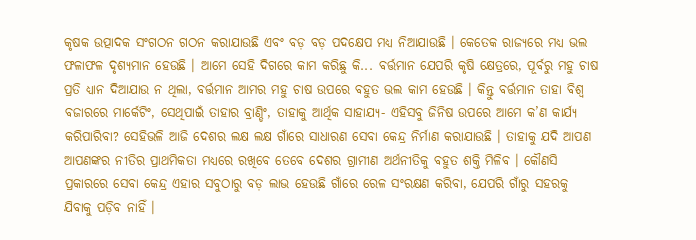କୃଷକ ଉତ୍ପାଦକ ସଂଗଠନ ଗଠନ କରାଯାଉଛି ଏବଂ ବଡ଼ ବଡ଼ ପଦକ୍ଷେପ ମଧ୍ୟ ନିଆଯାଉଛି । କେତେକ ରାଜ୍ୟରେ ମଧ୍ୟ ଭଲ ଫଳାଫଳ ଦୃଶ୍ୟମାନ ହେଉଛି । ଆମେ ସେହି ଦିଗରେ କାମ କରିଛୁ କି... ବର୍ତ୍ତମାନ ଯେପରି କୃଷି କ୍ଷେତ୍ରରେ, ପୂର୍ବରୁ ମହୁ ଚାଷ ପ୍ରତି ଧ୍ୟାନ ଦିଆଯାଉ ନ ଥିଲା, ବର୍ତ୍ତମାନ ଆମର ମହୁ ଚାଷ ଉପରେ ବହୁତ ଭଲ କାମ ହେଉଛି । କିନ୍ତୁ ବର୍ତ୍ତମାନ ତାହା ବିଶ୍ୱ ବଜାରରେ ମାର୍କେଟିଂ, ସେଥିପାଇଁ ତାହାର ବ୍ରାଣ୍ଡିଂ, ତାହାକୁ ଆର୍ଥିକ ସାହାଯ୍ୟ- ଏହିସବୁ ଜିନିଷ ଉପରେ ଆମେ କ’ଣ କାର୍ଯ୍ୟ କରିପାରିବା? ସେହିଭଳି ଆଜି ଦେଶର ଲକ୍ଷ ଲକ୍ଷ ଗାଁରେ ସାଧାରଣ ସେବା କେନ୍ଦ୍ର ନିର୍ମାଣ କରାଯାଉଛି । ତାହାକୁ ଯଦି ଆପଣ ଆପଣଙ୍କର ନୀତିର ପ୍ରାଥମିକତା ମଧ୍ୟରେ ରଖିବେ ତେବେ ଦେଶର ଗ୍ରାମୀଣ ଅର୍ଥନୀତିକୁ ବହୁତ ଶକ୍ତି ମିଳିବ । କୌଣସି ପ୍ରକାରରେ ସେବା କେନ୍ଦ୍ର ଏହାର ସବୁଠାରୁ ବଡ଼ ଲାଭ ହେଉଛି ଗାଁରେ ରେଳ ସଂରକ୍ଷଣ କରିବା, ଯେପରି ଗାଁରୁ ସହରକୁ ଯିବାକୁ ପଡ଼ିବ ନାହିଁ ।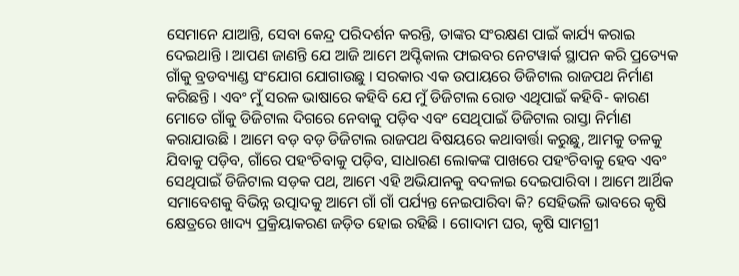ସେମାନେ ଯାଆନ୍ତି, ସେବା କେନ୍ଦ୍ର ପରିଦର୍ଶନ କରନ୍ତି, ତାଙ୍କର ସଂରକ୍ଷଣ ପାଇଁ କାର୍ଯ୍ୟ କରାଇ ଦେଇଥାନ୍ତି । ଆପଣ ଜାଣନ୍ତି ଯେ ଆଜି ଆମେ ଅପ୍ଟିକାଲ ଫାଇବର ନେଟୱାର୍କ ସ୍ଥାପନ କରି ପ୍ରତ୍ୟେକ ଗାଁକୁ ବ୍ରଡବ୍ୟାଣ୍ଡ ସଂଯୋଗ ଯୋଗାଉଛୁ । ସରକାର ଏକ ଉପାୟରେ ଡିଜିଟାଲ ରାଜପଥ ନିର୍ମାଣ କରିଛନ୍ତି । ଏବଂ ମୁଁ ସରଳ ଭାଷାରେ କହିବି ଯେ ମୁଁ ଡିଜିଟାଲ ରୋଡ ଏଥିପାଇଁ କହିବି- କାରଣ ମୋତେ ଗାଁକୁ ଡିଜିଟାଲ ଦିଗରେ ନେବାକୁ ପଡ଼ିବ ଏବଂ ସେଥିପାଇଁ ଡିଜିଟାଲ ରାସ୍ତା ନିର୍ମାଣ କରାଯାଉଛି । ଆମେ ବଡ଼ ବଡ଼ ଡିଜିଟାଲ ରାଜପଥ ବିଷୟରେ କଥାବାର୍ତ୍ତା କରୁଛୁ, ଆମକୁ ତଳକୁ ଯିବାକୁ ପଡ଼ିବ, ଗାଁରେ ପହଂଚିବାକୁ ପଡ଼ିବ, ସାଧାରଣ ଲୋକଙ୍କ ପାଖରେ ପହଂଚିବାକୁ ହେବ ଏବଂ ସେଥିପାଇଁ ଡିଜିଟାଲ ସଡ଼କ ପଥ, ଆମେ ଏହି ଅଭିଯାନକୁ ବଦଳାଇ ଦେଇପାରିବା । ଆମେ ଆର୍ଥିକ ସମାବେଶକୁ ବିଭିନ୍ନ ଉତ୍ପାଦକୁ ଆମେ ଗାଁ ଗାଁ ପର୍ଯ୍ୟନ୍ତ ନେଇପାରିବା କି? ସେହିଭଳି ଭାବରେ କୃଷି କ୍ଷେତ୍ରରେ ଖାଦ୍ୟ ପ୍ରକ୍ରିୟାକରଣ ଜଡ଼ିତ ହୋଇ ରହିଛି । ଗୋଦାମ ଘର, କୃଷି ସାମଗ୍ରୀ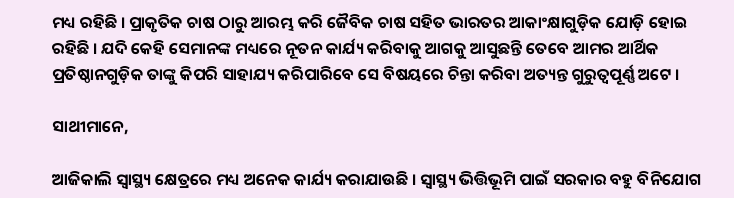ମଧ୍ୟ ରହିଛି । ପ୍ରାକୃତିକ ଚାଷ ଠାରୁ ଆରମ୍ଭ କରି ଜୈବିକ ଚାଷ ସହିତ ଭାରତର ଆକାଂକ୍ଷାଗୁଡ଼ିକ ଯୋଡ଼ି ହୋଇ ରହିଛି । ଯଦି କେହି ସେମାନଙ୍କ ମଧ୍ୟରେ ନୂତନ କାର୍ଯ୍ୟ କରିବାକୁ ଆଗକୁ ଆସୁଛନ୍ତି ତେବେ ଆମର ଆର୍ଥିକ ପ୍ରତିଷ୍ଠାନଗୁଡ଼ିକ ତାଙ୍କୁ କିପରି ସାହାଯ୍ୟ କରିପାରିବେ ସେ ବିଷୟରେ ଚିନ୍ତା କରିବା ଅତ୍ୟନ୍ତ ଗୁରୁତ୍ୱପୂର୍ଣ୍ଣ ଅଟେ ।

ସାଥୀମାନେ,

ଆଜିକାଲି ସ୍ୱାସ୍ଥ୍ୟ କ୍ଷେତ୍ରରେ ମଧ୍ୟ ଅନେକ କାର୍ଯ୍ୟ କରାଯାଉଛି । ସ୍ୱାସ୍ଥ୍ୟ ଭିତ୍ତିଭୂମି ପାଇଁ ସରକାର ବହୁ ବିନିଯୋଗ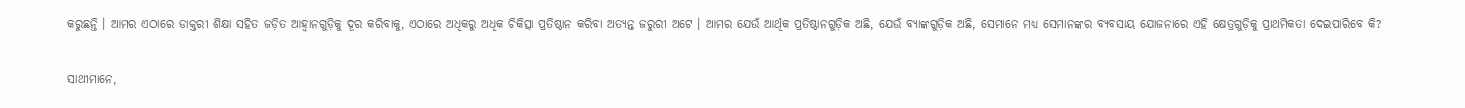କରୁଛନ୍ତି । ଆମର ଏଠାରେ ଡାକ୍ତରୀ ଶିକ୍ଷା ସହିତ ଜଡ଼ିତ ଆହ୍ୱାନଗୁଡ଼ିକୁ ଦୂର କରିବାକୁ, ଏଠାରେ ଅଧିକରୁ ଅଧିକ ଚିକିତ୍ସା ପ୍ରତିଷ୍ଠାନ କରିବା ଅତ୍ୟନ୍ତ ଜରୁରୀ ଅଟେ । ଆମର ଯେଉଁ ଆର୍ଥିକ ପ୍ରତିଷ୍ଠାନଗୁଡ଼ିକ ଅଛି, ଯେଉଁ ବ୍ୟାଙ୍କଗୁଡ଼ିକ ଅଛି, ସେମାନେ ମଧ୍ୟ ସେମାନଙ୍କର ବ୍ୟବସାୟ ଯୋଜନାରେ ଏହି କ୍ଷେତ୍ରଗୁଡ଼ିକୁ ପ୍ରାଥମିକତା ଦେଇପାରିବେ କି?

ସାଥୀମାନେ,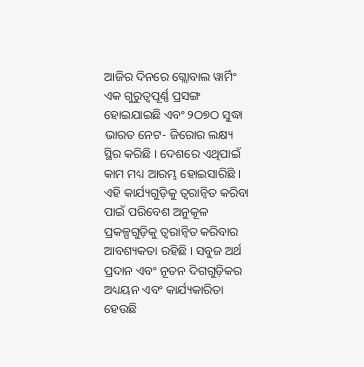ଆଜିର ଦିନରେ ଗ୍ଲୋବାଲ ୱାର୍ମିଂ ଏକ ଗୁରୁତ୍ୱପୂର୍ଣ୍ଣ ପ୍ରସଙ୍ଗ ହୋଇଯାଇଛି ଏବଂ ୨ଠ୭ଠ ସୁଦ୍ଧା ଭାରତ ନେଟ- ଜିରୋର ଲକ୍ଷ୍ୟ ସ୍ଥିର କରିଛି । ଦେଶରେ ଏଥିପାଇଁ କାମ ମଧ୍ୟ ଆରମ୍ଭ ହୋଇସାରିଛି । ଏହି କାର୍ଯ୍ୟଗୁଡ଼ିକୁ ତ୍ୱରାନ୍ୱିତ କରିବା ପାଇଁ ପରିବେଶ ଅନୁକୂଳ ପ୍ରକଳ୍ପଗୁଡ଼ିକୁ ତ୍ୱରାନ୍ୱିତ କରିବାର ଆବଶ୍ୟକତା ରହିଛି । ସବୁଜ ଅର୍ଥ ପ୍ରଦାନ ଏବଂ ନୂତନ ଦିଗଗୁଡ଼ିକର ଅଧ୍ୟୟନ ଏବଂ କାର୍ଯ୍ୟକାରିତା ହେଉଛି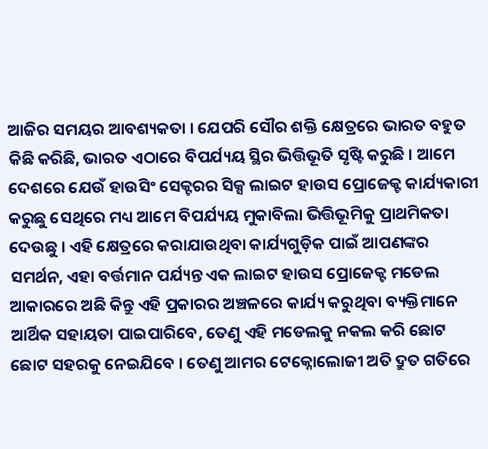ଆଜିର ସମୟର ଆବଶ୍ୟକତା । ଯେପରି ସୌର ଶକ୍ତି କ୍ଷେତ୍ରରେ ଭାରତ ବହୁତ କିଛି କରିଛି, ଭାରତ ଏଠାରେ ବିପର୍ଯ୍ୟୟ ସ୍ଥିର ଭିତ୍ତିଭୂତି ସୃଷ୍ଟି କରୁଛି । ଆମେ ଦେଶରେ ଯେଉଁ ହାଉସିଂ ସେକ୍ଟରର ସିକ୍ସ ଲାଇଟ ହାଉସ ପ୍ରୋଜେକ୍ଟ କାର୍ଯ୍ୟକାରୀ କରୁଛୁ ସେଥିରେ ମଧ୍ୟ ଆମେ ବିପର୍ଯ୍ୟୟ ମୁକାବିଲା ଭିତ୍ତିଭୂମିକୁ ପ୍ରାଥମିକତା ଦେଉଛୁ । ଏହି କ୍ଷେତ୍ରରେ କରାଯାଉଥିବା କାର୍ଯ୍ୟଗୁଡ଼ିକ ପାଇଁ ଆପଣଙ୍କର ସମର୍ଥନ, ଏହା ବର୍ତ୍ତମାନ ପର୍ଯ୍ୟନ୍ତ ଏକ ଲାଇଟ ହାଉସ ପ୍ରୋଜେକ୍ଟ ମଡେଲ ଆକାରରେ ଅଛି କିନ୍ତୁ ଏହି ପ୍ରକାରର ଅଞ୍ଚଳରେ କାର୍ଯ୍ୟ କରୁଥିବା ବ୍ୟକ୍ତିମାନେ ଆର୍ଥିକ ସହାୟତା ପାଇପାରିବେ, ତେଣୁ ଏହି ମଡେଲକୁ ନକଲ କରି ଛୋଟ ଛୋଟ ସହରକୁ ନେଇଯିବେ । ତେଣୁ ଆମର ଟେକ୍ନୋଲୋଜୀ ଅତି ଦ୍ରୁତ ଗତିରେ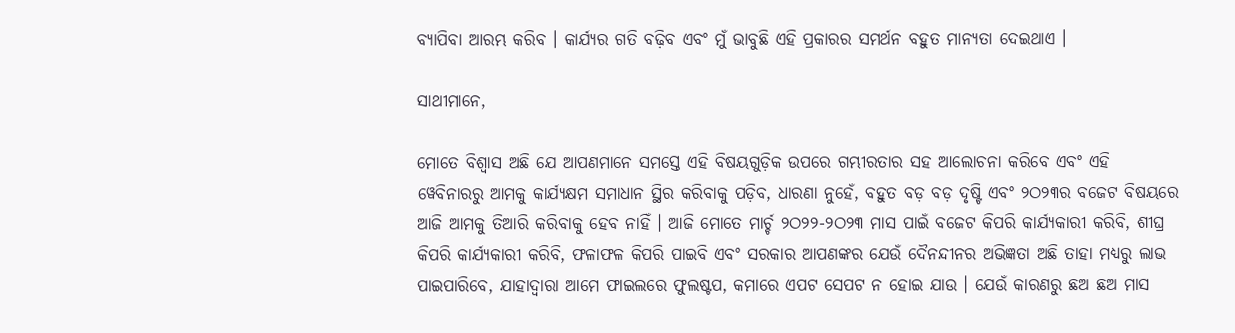ବ୍ୟାପିବା ଆରମ୍ଭ କରିବ । କାର୍ଯ୍ୟର ଗତି ବଢ଼ିବ ଏବଂ ମୁଁ ଭାବୁଛି ଏହି ପ୍ରକାରର ସମର୍ଥନ ବହୁତ ମାନ୍ୟତା ଦେଇଥାଏ ।

ସାଥୀମାନେ,

ମୋତେ ବିଶ୍ୱାସ ଅଛି ଯେ ଆପଣମାନେ ସମସ୍ତେ ଏହି ବିଷୟଗୁଡ଼ିକ ଉପରେ ଗମ୍ଭୀରତାର ସହ ଆଲୋଚନା କରିବେ ଏବଂ ଏହି ୱେବିନାରରୁ ଆମକୁ କାର୍ଯ୍ୟକ୍ଷମ ସମାଧାନ ସ୍ଥିର କରିବାକୁ ପଡ଼ିବ, ଧାରଣା ନୁହେଁ, ବହୁତ ବଡ଼ ବଡ଼ ଦୃଷ୍ଟି ଏବଂ ୨ଠ୨୩ର ବଜେଟ ବିଷୟରେ ଆଜି ଆମକୁ ତିଆରି କରିବାକୁ ହେବ ନାହିଁ । ଆଜି ମୋତେ ମାର୍ଚ୍ଚ ୨ଠ୨୨-୨ଠ୨୩ ମାସ ପାଇଁ ବଜେଟ କିପରି କାର୍ଯ୍ୟକାରୀ କରିବି, ଶୀଘ୍ର କିପରି କାର୍ଯ୍ୟକାରୀ କରିବି, ଫଳାଫଳ କିପରି ପାଇବି ଏବଂ ସରକାର ଆପଣଙ୍କର ଯେଉଁ ଦୈନନ୍ଦୀନର ଅଭିଜ୍ଞତା ଅଛି ତାହା ମଧ୍ୟରୁ ଲାଭ ପାଇପାରିବେ, ଯାହାଦ୍ୱାରା ଆମେ ଫାଇଲରେ ଫୁଲଷ୍ଟପ, କମାରେ ଏପଟ ସେପଟ ନ ହୋଇ ଯାଉ । ଯେଉଁ କାରଣରୁ ଛଅ ଛଅ ମାସ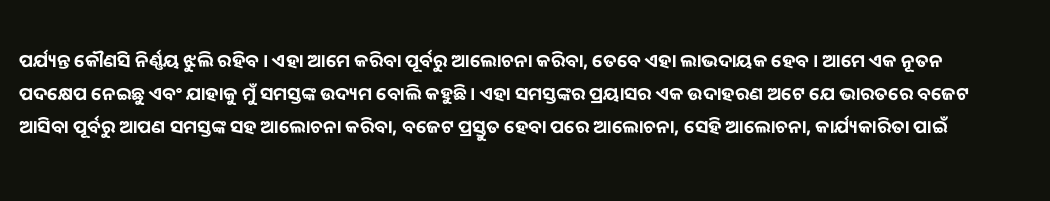ପର୍ଯ୍ୟନ୍ତ କୌଣସି ନିର୍ଣ୍ଣୟ ଝୁଲି ରହିବ । ଏହା ଆମେ କରିବା ପୂର୍ବରୁ ଆଲୋଚନା କରିବା, ତେବେ ଏହା ଲାଭଦାୟକ ହେବ । ଆମେ ଏକ ନୂତନ ପଦକ୍ଷେପ ନେଇଛୁ ଏବଂ ଯାହାକୁ ମୁଁ ସମସ୍ତଙ୍କ ଉଦ୍ୟମ ବୋଲି କହୁଛି । ଏହା ସମସ୍ତଙ୍କର ପ୍ରୟାସର ଏକ ଉଦାହରଣ ଅଟେ ଯେ ଭାରତରେ ବଜେଟ ଆସିବା ପୂର୍ବରୁ ଆପଣ ସମସ୍ତଙ୍କ ସହ ଆଲୋଚନା କରିବା, ବଜେଟ ପ୍ରସ୍ତୁତ ହେବା ପରେ ଆଲୋଚନା, ସେହି ଆଲୋଚନା, କାର୍ଯ୍ୟକାରିତା ପାଇଁ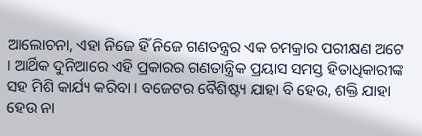ଆଲୋଚନା, ଏହା ନିଜେ ହିଁ ନିଜେ ଗଣତନ୍ତ୍ରର ଏକ ଚମକ୍ରାର ପରୀକ୍ଷଣ ଅଟେ । ଆର୍ଥିକ ଦୁନିଆରେ ଏହି ପ୍ରକାରର ଗଣତାନ୍ତ୍ରିକ ପ୍ରୟାସ ସମସ୍ତ ହିତାଧିକାରୀଙ୍କ ସହ ମିଶି କାର୍ଯ୍ୟ କରିବା । ବଜେଟର ବୈଶିଷ୍ଟ୍ୟ ଯାହା ବି ହେଉ, ଶକ୍ତି ଯାହା ହେଉ ନା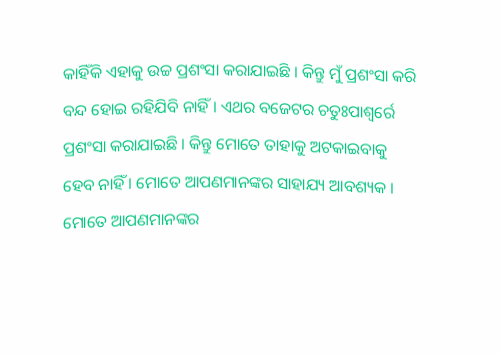କାହିଁକି ଏହାକୁ ଉଚ୍ଚ ପ୍ରଶଂସା କରାଯାଇଛି । କିନ୍ତୁ ମୁଁ ପ୍ରଶଂସା କରି ବନ୍ଦ ହୋଇ ରହିଯିବି ନାହିଁ । ଏଥର ବଜେଟର ଚତୁଃପାଶ୍ୱର୍ରେ ପ୍ରଶଂସା କରାଯାଇଛି । କିନ୍ତୁ ମୋତେ ତାହାକୁ ଅଟକାଇବାକୁ ହେବ ନାହିଁ । ମୋତେ ଆପଣମାନଙ୍କର ସାହାଯ୍ୟ ଆବଶ୍ୟକ । ମୋତେ ଆପଣମାନଙ୍କର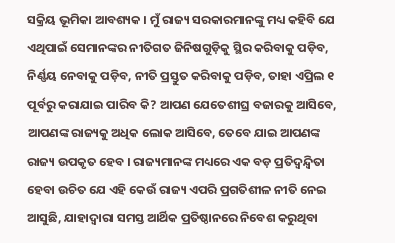ସକ୍ରିୟ ଭୂମିକା ଆବଶ୍ୟକ । ମୁଁ ରାଜ୍ୟ ସରକାରମାନଙ୍କୁ ମଧ୍ୟ କହିବି ଯେ ଏଥିପାଇଁ ସେମାନଙ୍କର ନୀତିଗତ ଜିନିଷଗୁଡ଼ିକୁ ସ୍ଥିର କରିବାକୁ ପଡ଼ିବ, ନିର୍ଣ୍ଣୟ ନେବାକୁ ପଡ଼ିବ, ନୀତି ପ୍ରସ୍ତୁତ କରିବାକୁ ପଡ଼ିବ, ତାହା ଏପ୍ରିଲ ୧ ପୂର୍ବରୁ କରାଯାଇ ପାରିବ କି? ଆପଣ ଯେତେଶୀଘ୍ର ବଜାରକୁ ଆସିବେ, ଆପଣଙ୍କ ରାଜ୍ୟକୁ ଅଧିକ ଲୋକ ଆସିବେ, ତେବେ ଯାଇ ଆପଣଙ୍କ ରାଜ୍ୟ ଉପକୃତ ହେବ । ରାଜ୍ୟମାନଙ୍କ ମଧ୍ୟରେ ଏକ ବଡ଼ ପ୍ରତିଦ୍ୱନ୍ଦ୍ୱିତା ହେବା ଉଚିତ ଯେ ଏହି କେଉଁ ରାଜ୍ୟ ଏପରି ପ୍ରଗତିଶୀଳ ନୀତି ନେଇ ଆସୁଛି, ଯାହାଦ୍ୱାରା ସମସ୍ତ ଆର୍ଥିକ ପ୍ରତିଷ୍ଠାନରେ ନିବେଶ କରୁଥିବା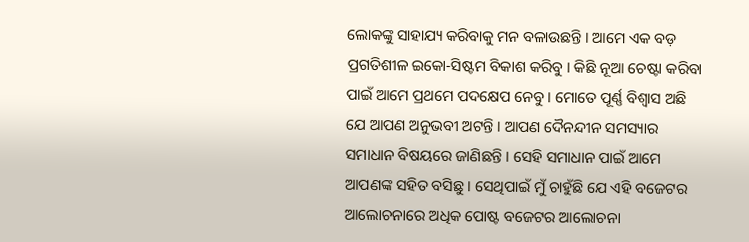ଲୋକଙ୍କୁ ସାହାଯ୍ୟ କରିବାକୁ ମନ ବଳାଉଛନ୍ତି । ଆମେ ଏକ ବଡ଼ ପ୍ରଗତିଶୀଳ ଇକୋ-ସିଷ୍ଟମ ବିକାଶ କରିବୁ । କିଛି ନୂଆ ଚେଷ୍ଟା କରିବା ପାଇଁ ଆମେ ପ୍ରଥମେ ପଦକ୍ଷେପ ନେବୁ । ମୋତେ ପୂର୍ଣ୍ଣ ବିଶ୍ୱାସ ଅଛି ଯେ ଆପଣ ଅନୁଭବୀ ଅଟନ୍ତି । ଆପଣ ଦୈନନ୍ଦୀନ ସମସ୍ୟାର ସମାଧାନ ବିଷୟରେ ଜାଣିଛନ୍ତି । ସେହି ସମାଧାନ ପାଇଁ ଆମେ ଆପଣଙ୍କ ସହିତ ବସିଛୁ । ସେଥିପାଇଁ ମୁଁ ଚାହୁଁଛି ଯେ ଏହି ବଜେଟର ଆଲୋଚନାରେ ଅଧିକ ପୋଷ୍ଟ ବଜେଟର ଆଲୋଚନା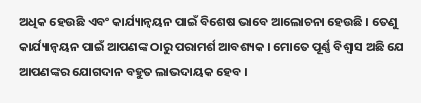ଅଧିକ ହେଉଛି ଏବଂ କାର୍ଯ୍ୟାନ୍ୱୟନ ପାଇଁ ବିଶେଷ ଭାବେ ଆଲୋଚନା ହେଉଛି । ତେଣୁ କାର୍ଯ୍ୟାନ୍ୱୟନ ପାଇଁ ଆପଣଙ୍କ ଠାରୁ ପରାମର୍ଶ ଆବଶ୍ୟକ । ମୋତେ ପୂର୍ଣ୍ଣ ବିଶ୍ୱାସ ଅଛି ଯେ ଆପଣଙ୍କର ଯୋଗଦାନ ବହୁତ ଲାଭଦାୟକ ହେବ ।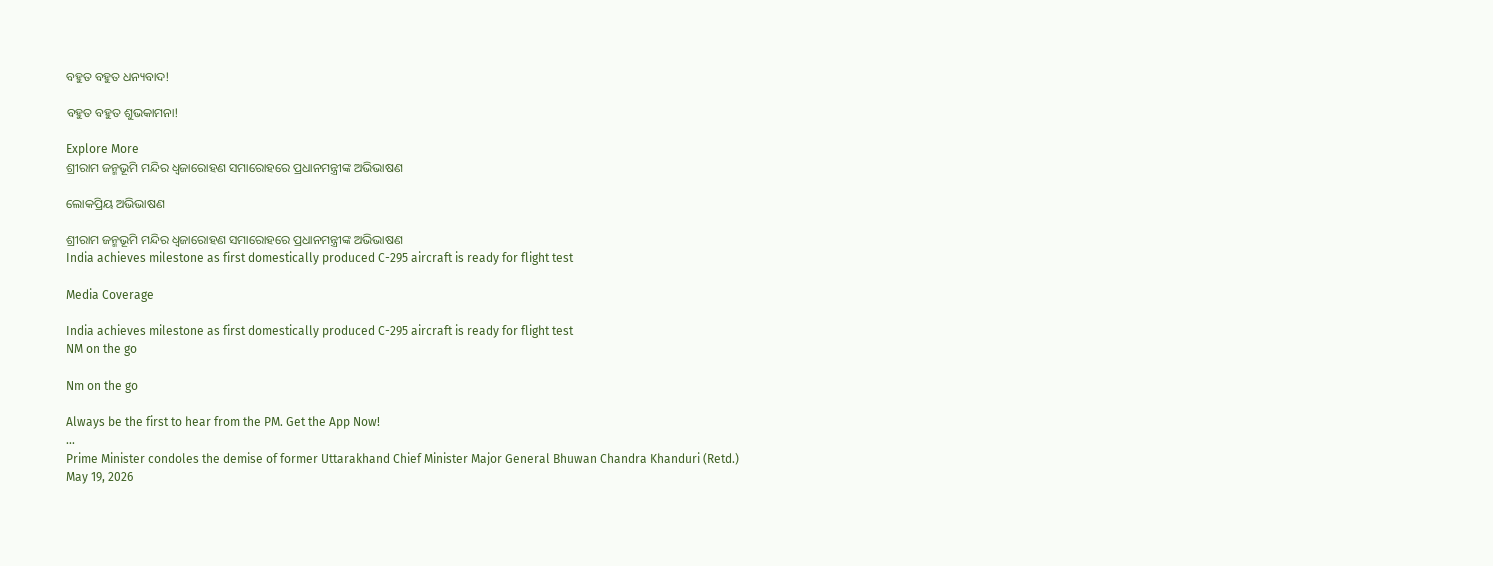ବହୁତ ବହୁତ ଧନ୍ୟବାଦ!

ବହୁତ ବହୁତ ଶୁଭକାମନା!

Explore More
ଶ୍ରୀରାମ ଜନ୍ମଭୂମି ମନ୍ଦିର ଧ୍ଵଜାରୋହଣ ସମାରୋହରେ ପ୍ରଧାନମନ୍ତ୍ରୀଙ୍କ ଅଭିଭାଷଣ

ଲୋକପ୍ରିୟ ଅଭିଭାଷଣ

ଶ୍ରୀରାମ ଜନ୍ମଭୂମି ମନ୍ଦିର ଧ୍ଵଜାରୋହଣ ସମାରୋହରେ ପ୍ରଧାନମନ୍ତ୍ରୀଙ୍କ ଅଭିଭାଷଣ
India achieves milestone as first domestically produced C-295 aircraft is ready for flight test

Media Coverage

India achieves milestone as first domestically produced C-295 aircraft is ready for flight test
NM on the go

Nm on the go

Always be the first to hear from the PM. Get the App Now!
...
Prime Minister condoles the demise of former Uttarakhand Chief Minister Major General Bhuwan Chandra Khanduri (Retd.)
May 19, 2026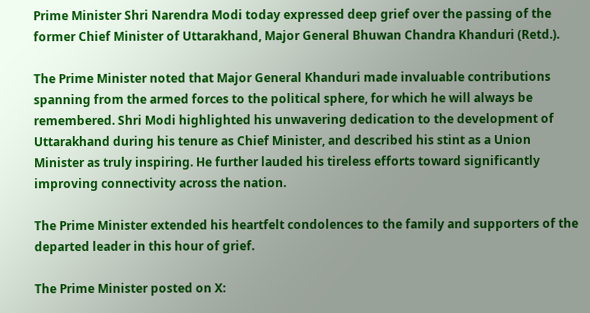Prime Minister Shri Narendra Modi today expressed deep grief over the passing of the former Chief Minister of Uttarakhand, Major General Bhuwan Chandra Khanduri (Retd.).

The Prime Minister noted that Major General Khanduri made invaluable contributions spanning from the armed forces to the political sphere, for which he will always be remembered. Shri Modi highlighted his unwavering dedication to the development of Uttarakhand during his tenure as Chief Minister, and described his stint as a Union Minister as truly inspiring. He further lauded his tireless efforts toward significantly improving connectivity across the nation.

The Prime Minister extended his heartfelt condolences to the family and supporters of the departed leader in this hour of grief.

The Prime Minister posted on X: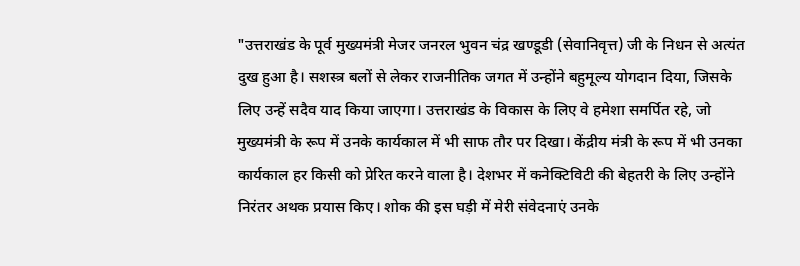"उत्तराखंड के पूर्व मुख्यमंत्री मेजर जनरल भुवन चंद्र खण्डूडी (सेवानिवृत्त) जी के निधन से अत्यंत दुख हुआ है। सशस्त्र बलों से लेकर राजनीतिक जगत में उन्होंने बहुमूल्य योगदान दिया, जिसके लिए उन्हें सदैव याद किया जाएगा। उत्तराखंड के विकास के लिए वे हमेशा समर्पित रहे, जो मुख्यमंत्री के रूप में उनके कार्यकाल में भी साफ तौर पर दिखा। केंद्रीय मंत्री के रूप में भी उनका कार्यकाल हर किसी को प्रेरित करने वाला है। देशभर में कनेक्टिविटी की बेहतरी के लिए उन्होंने निरंतर अथक प्रयास किए। शोक की इस घड़ी में मेरी संवेदनाएं उनके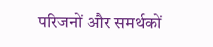परिजनों और समर्थकों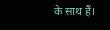के साथ हैं।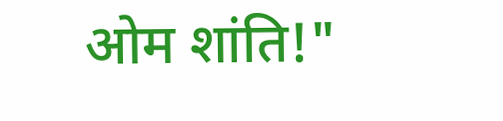ओम शांति!"